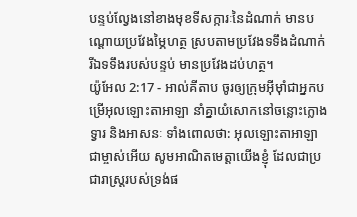បន្ទប់ល្វែងនៅខាងមុខទីសក្ការៈនៃដំណាក់ មានបណ្តោយប្រវែងម្ភៃហត្ថ ស្របតាមប្រវែងទទឹងដំណាក់ រីឯទទឹងរបស់បន្ទប់ មានប្រវែងដប់ហត្ថ។
យ៉ូអែល 2:17 - អាល់គីតាប ចូរឲ្យក្រុមអ៊ីមុាំជាអ្នកបម្រើអុលឡោះតាអាឡា នាំគ្នាយំសោកនៅចន្លោះក្លោងទ្វារ និងអាសនៈ ទាំងពោលថា: អុលឡោះតាអាឡាជាម្ចាស់អើយ សូមអាណិតមេត្តាយើងខ្ញុំ ដែលជាប្រជារាស្ត្ររបស់ទ្រង់ផ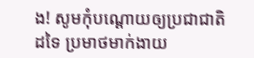ង! សូមកុំបណ្ដោយឲ្យប្រជាជាតិដទៃ ប្រមាថមាក់ងាយ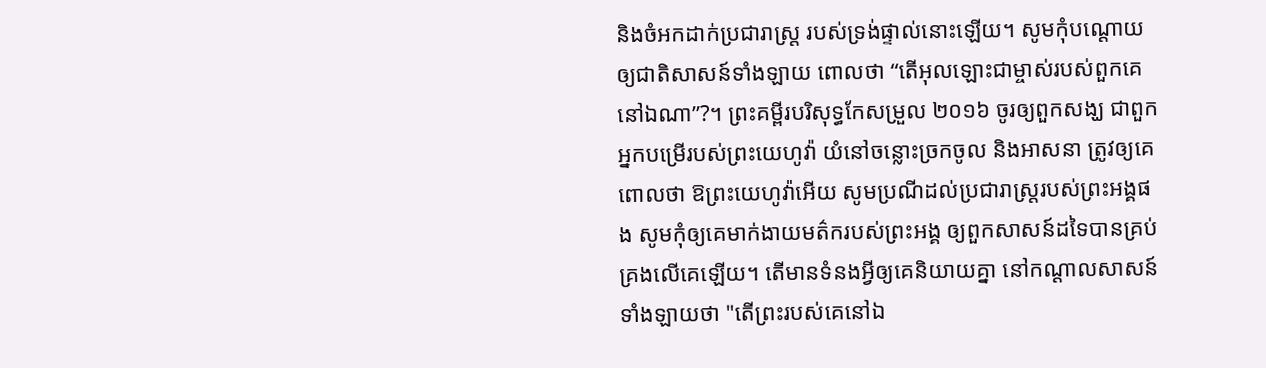និងចំអកដាក់ប្រជារាស្ត្រ របស់ទ្រង់ផ្ទាល់នោះឡើយ។ សូមកុំបណ្ដោយឲ្យជាតិសាសន៍ទាំងឡាយ ពោលថា “តើអុលឡោះជាម្ចាស់របស់ពួកគេនៅឯណា”?។ ព្រះគម្ពីរបរិសុទ្ធកែសម្រួល ២០១៦ ចូរឲ្យពួកសង្ឃ ជាពួកអ្នកបម្រើរបស់ព្រះយេហូវ៉ា យំនៅចន្លោះច្រកចូល និងអាសនា ត្រូវឲ្យគេពោលថា ឱព្រះយេហូវ៉ាអើយ សូមប្រណីដល់ប្រជារាស្ត្ររបស់ព្រះអង្គផង សូមកុំឲ្យគេមាក់ងាយមត៌ករបស់ព្រះអង្គ ឲ្យពួកសាសន៍ដទៃបានគ្រប់គ្រងលើគេឡើយ។ តើមានទំនងអ្វីឲ្យគេនិយាយគ្នា នៅកណ្ដាលសាសន៍ទាំងឡាយថា "តើព្រះរបស់គេនៅឯ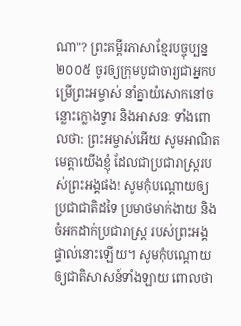ណា"? ព្រះគម្ពីរភាសាខ្មែរបច្ចុប្បន្ន ២០០៥ ចូរឲ្យក្រុមបូជាចារ្យជាអ្នកបម្រើព្រះអម្ចាស់ នាំគ្នាយំសោកនៅចន្លោះក្លោងទ្វារ និងអាសនៈ ទាំងពោលថា: ព្រះអម្ចាស់អើយ សូមអាណិតមេត្តាយើងខ្ញុំ ដែលជាប្រជារាស្ត្ររបស់ព្រះអង្គផង! សូមកុំបណ្ដោយឲ្យប្រជាជាតិដទៃ ប្រមាថមាក់ងាយ និងចំអកដាក់ប្រជារាស្ត្រ របស់ព្រះអង្គផ្ទាល់នោះឡើយ។ សូមកុំបណ្ដោយឲ្យជាតិសាសន៍ទាំងឡាយ ពោលថា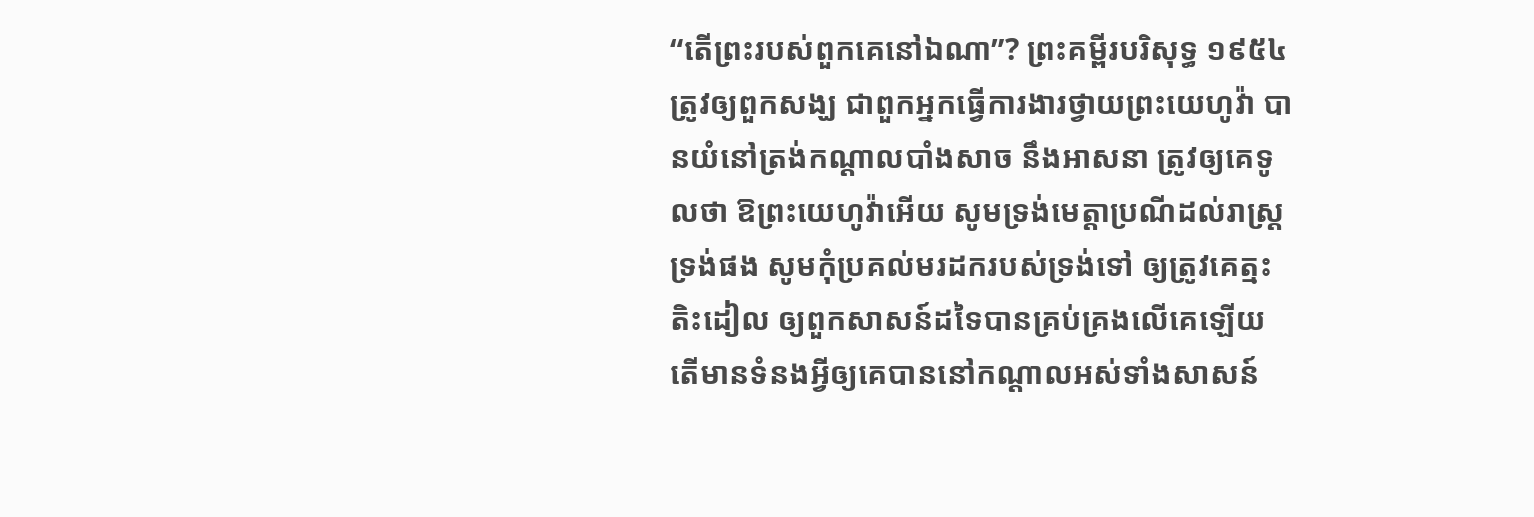“តើព្រះរបស់ពួកគេនៅឯណា”? ព្រះគម្ពីរបរិសុទ្ធ ១៩៥៤ ត្រូវឲ្យពួកសង្ឃ ជាពួកអ្នកធ្វើការងារថ្វាយព្រះយេហូវ៉ា បានយំនៅត្រង់កណ្តាលបាំងសាច នឹងអាសនា ត្រូវឲ្យគេទូលថា ឱព្រះយេហូវ៉ាអើយ សូមទ្រង់មេត្តាប្រណីដល់រាស្ត្រទ្រង់ផង សូមកុំប្រគល់មរដករបស់ទ្រង់ទៅ ឲ្យត្រូវគេត្មះតិះដៀល ឲ្យពួកសាសន៍ដទៃបានគ្រប់គ្រងលើគេឡើយ តើមានទំនងអ្វីឲ្យគេបាននៅកណ្តាលអស់ទាំងសាសន៍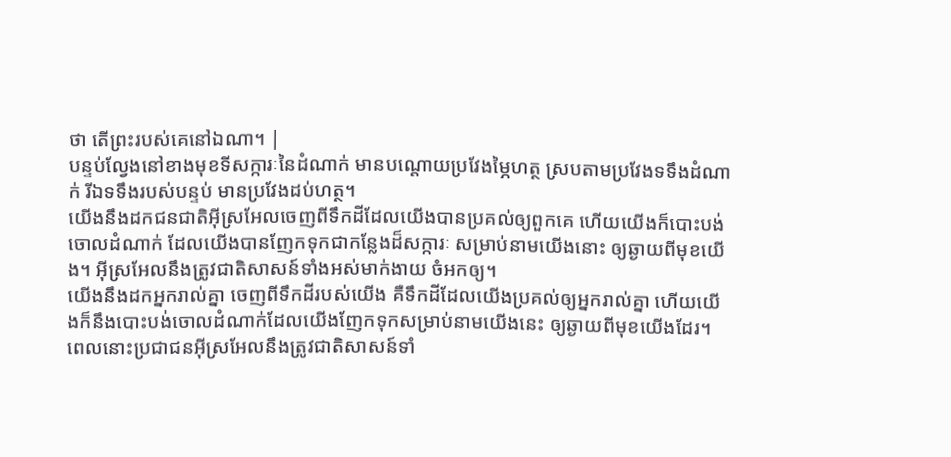ថា តើព្រះរបស់គេនៅឯណា។ |
បន្ទប់ល្វែងនៅខាងមុខទីសក្ការៈនៃដំណាក់ មានបណ្តោយប្រវែងម្ភៃហត្ថ ស្របតាមប្រវែងទទឹងដំណាក់ រីឯទទឹងរបស់បន្ទប់ មានប្រវែងដប់ហត្ថ។
យើងនឹងដកជនជាតិអ៊ីស្រអែលចេញពីទឹកដីដែលយើងបានប្រគល់ឲ្យពួកគេ ហើយយើងក៏បោះបង់ចោលដំណាក់ ដែលយើងបានញែកទុកជាកន្លែងដ៏សក្ការៈ សម្រាប់នាមយើងនោះ ឲ្យឆ្ងាយពីមុខយើង។ អ៊ីស្រអែលនឹងត្រូវជាតិសាសន៍ទាំងអស់មាក់ងាយ ចំអកឲ្យ។
យើងនឹងដកអ្នករាល់គ្នា ចេញពីទឹកដីរបស់យើង គឺទឹកដីដែលយើងប្រគល់ឲ្យអ្នករាល់គ្នា ហើយយើងក៏នឹងបោះបង់ចោលដំណាក់ដែលយើងញែកទុកសម្រាប់នាមយើងនេះ ឲ្យឆ្ងាយពីមុខយើងដែរ។ ពេលនោះប្រជាជនអ៊ីស្រអែលនឹងត្រូវជាតិសាសន៍ទាំ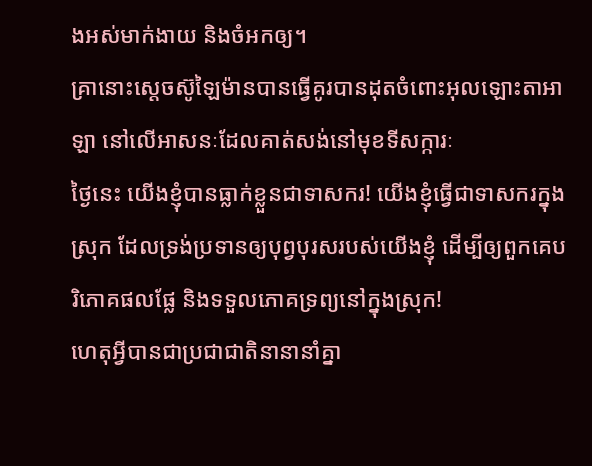ងអស់មាក់ងាយ និងចំអកឲ្យ។
គ្រានោះស្តេចស៊ូឡៃម៉ានបានធ្វើគូរបានដុតចំពោះអុលឡោះតាអាឡា នៅលើអាសនៈដែលគាត់សង់នៅមុខទីសក្ការៈ
ថ្ងៃនេះ យើងខ្ញុំបានធ្លាក់ខ្លួនជាទាសករ! យើងខ្ញុំធ្វើជាទាសករក្នុងស្រុក ដែលទ្រង់ប្រទានឲ្យបុព្វបុរសរបស់យើងខ្ញុំ ដើម្បីឲ្យពួកគេបរិភោគផលផ្លែ និងទទួលភោគទ្រព្យនៅក្នុងស្រុក!
ហេតុអ្វីបានជាប្រជាជាតិនានានាំគ្នា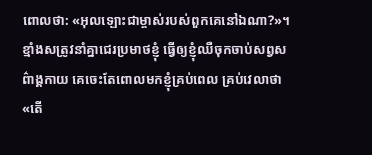ពោលថា: «អុលឡោះជាម្ចាស់របស់ពួកគេនៅឯណា?»។
ខ្មាំងសត្រូវនាំគ្នាជេរប្រមាថខ្ញុំ ធ្វើឲ្យខ្ញុំឈឺចុកចាប់សព្វសព៌ាង្គកាយ គេចេះតែពោលមកខ្ញុំគ្រប់ពេល គ្រប់វេលាថា «តើ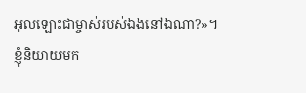អុលឡោះជាម្ចាស់របស់ឯងនៅឯណា?»។
ខ្ញុំនិយាយមក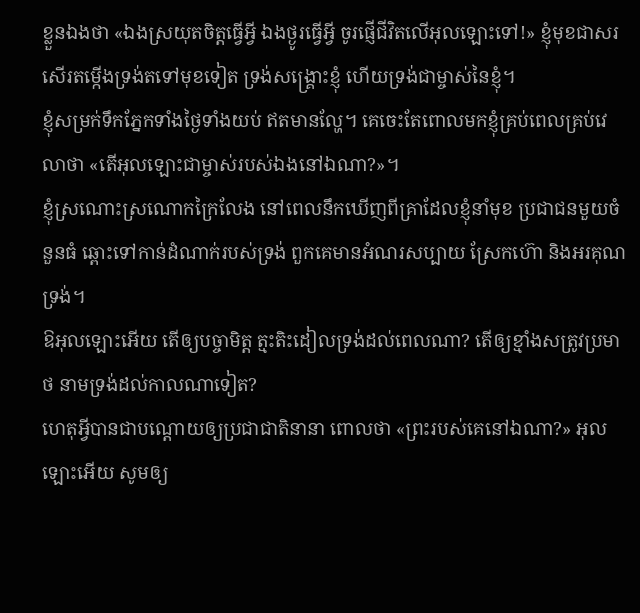ខ្លួនឯងថា «ឯងស្រយុតចិត្តធ្វើអ្វី ឯងថ្ងូរធ្វើអ្វី ចូរផ្ញើជីវិតលើអុលឡោះទៅ!» ខ្ញុំមុខជាសរសើរតម្កើងទ្រង់តទៅមុខទៀត ទ្រង់សង្គ្រោះខ្ញុំ ហើយទ្រង់ជាម្ចាស់នៃខ្ញុំ។
ខ្ញុំសម្រក់ទឹកភ្នែកទាំងថ្ងៃទាំងយប់ ឥតមានល្ហែ។ គេចេះតែពោលមកខ្ញុំគ្រប់ពេលគ្រប់វេលាថា «តើអុលឡោះជាម្ចាស់របស់ឯងនៅឯណា?»។
ខ្ញុំស្រណោះស្រណោកក្រៃលែង នៅពេលនឹកឃើញពីគ្រាដែលខ្ញុំនាំមុខ ប្រជាជនមួយចំនួនធំ ឆ្ពោះទៅកាន់ដំណាក់របស់ទ្រង់ ពួកគេមានអំណរសប្បាយ ស្រែកហ៊ោ និងអរគុណទ្រង់។
ឱអុលឡោះអើយ តើឲ្យបច្ចាមិត្ត ត្មះតិះដៀលទ្រង់ដល់ពេលណា? តើឲ្យខ្មាំងសត្រូវប្រមាថ នាមទ្រង់ដល់កាលណាទៀត?
ហេតុអ្វីបានជាបណ្ដោយឲ្យប្រជាជាតិនានា ពោលថា «ព្រះរបស់គេនៅឯណា?» អុលឡោះអើយ សូមឲ្យ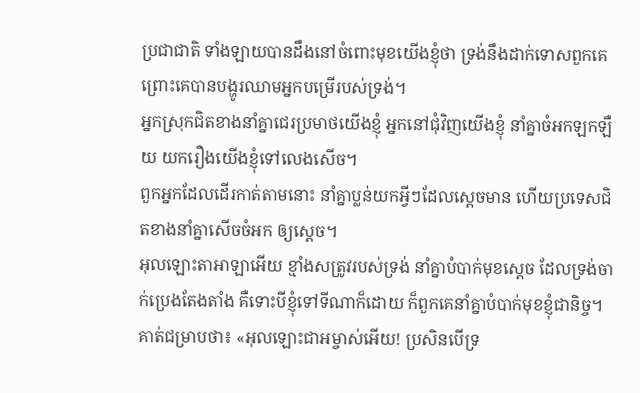ប្រជាជាតិ ទាំងឡាយបានដឹងនៅចំពោះមុខយើងខ្ញុំថា ទ្រង់នឹងដាក់ទោសពួកគេ ព្រោះគេបានបង្ហូរឈាមអ្នកបម្រើរបស់ទ្រង់។
អ្នកស្រុកជិតខាងនាំគ្នាជេរប្រមាថយើងខ្ញុំ អ្នកនៅជុំវិញយើងខ្ញុំ នាំគ្នាចំអកឡកឡឺយ យករឿងយើងខ្ញុំទៅលេងសើច។
ពួកអ្នកដែលដើរកាត់តាមនោះ នាំគ្នាប្លន់យកអ្វីៗដែលស្ដេចមាន ហើយប្រទេសជិតខាងនាំគ្នាសើចចំអក ឲ្យស្ដេច។
អុលឡោះតាអាឡាអើយ ខ្មាំងសត្រូវរបស់ទ្រង់ នាំគ្នាបំបាក់មុខស្ដេច ដែលទ្រង់ចាក់ប្រេងតែងតាំង គឺទោះបីខ្ញុំទៅទីណាក៏ដោយ ក៏ពួកគេនាំគ្នាបំបាក់មុខខ្ញុំជានិច្ច។
គាត់ជម្រាបថា៖ «អុលឡោះជាអម្ចាស់អើយ! ប្រសិនបើទ្រ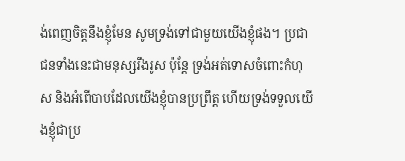ង់ពេញចិត្តនឹងខ្ញុំមែន សូមទ្រង់ទៅជាមួយយើងខ្ញុំផង។ ប្រជាជនទាំងនេះជាមនុស្សរឹងរូស ប៉ុន្តែ ទ្រង់អត់ទោសចំពោះកំហុស និងអំពើបាបដែលយើងខ្ញុំបានប្រព្រឹត្ត ហើយទ្រង់ទទួលយើងខ្ញុំជាប្រ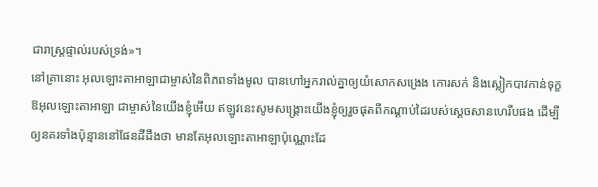ជារាស្ត្រផ្ទាល់របស់ទ្រង់»។
នៅគ្រានោះ អុលឡោះតាអាឡាជាម្ចាស់នៃពិភពទាំងមូល បានហៅអ្នករាល់គ្នាឲ្យយំសោកសង្រេង កោរសក់ និងស្លៀកបាវកាន់ទុក្ខ
ឱអុលឡោះតាអាឡា ជាម្ចាស់នៃយើងខ្ញុំអើយ ឥឡូវនេះសូមសង្គ្រោះយើងខ្ញុំឲ្យរួចផុតពីកណ្ដាប់ដៃរបស់ស្ដេចសានហេរីបផង ដើម្បីឲ្យនគរទាំងប៉ុន្មាននៅផែនដីដឹងថា មានតែអុលឡោះតាអាឡាប៉ុណ្ណោះដែ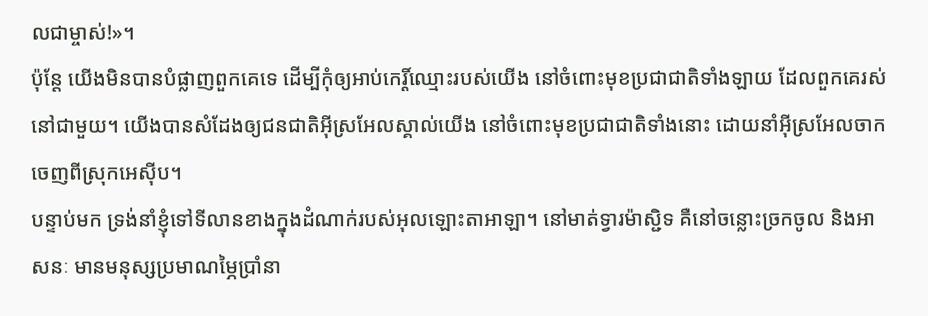លជាម្ចាស់!»។
ប៉ុន្តែ យើងមិនបានបំផ្លាញពួកគេទេ ដើម្បីកុំឲ្យអាប់កេរ្តិ៍ឈ្មោះរបស់យើង នៅចំពោះមុខប្រជាជាតិទាំងឡាយ ដែលពួកគេរស់នៅជាមួយ។ យើងបានសំដែងឲ្យជនជាតិអ៊ីស្រអែលស្គាល់យើង នៅចំពោះមុខប្រជាជាតិទាំងនោះ ដោយនាំអ៊ីស្រអែលចាកចេញពីស្រុកអេស៊ីប។
បន្ទាប់មក ទ្រង់នាំខ្ញុំទៅទីលានខាងក្នុងដំណាក់របស់អុលឡោះតាអាឡា។ នៅមាត់ទ្វារម៉ាស្ជិទ គឺនៅចន្លោះច្រកចូល និងអាសនៈ មានមនុស្សប្រមាណម្ភៃប្រាំនា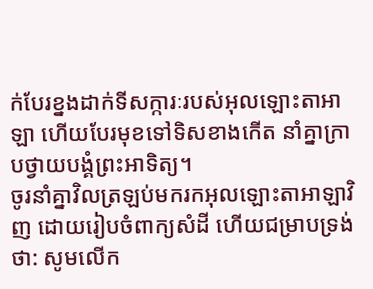ក់បែរខ្នងដាក់ទីសក្ការៈរបស់អុលឡោះតាអាឡា ហើយបែរមុខទៅទិសខាងកើត នាំគ្នាក្រាបថ្វាយបង្គំព្រះអាទិត្យ។
ចូរនាំគ្នាវិលត្រឡប់មករកអុលឡោះតាអាឡាវិញ ដោយរៀបចំពាក្យសំដី ហើយជម្រាបទ្រង់ថា: សូមលើក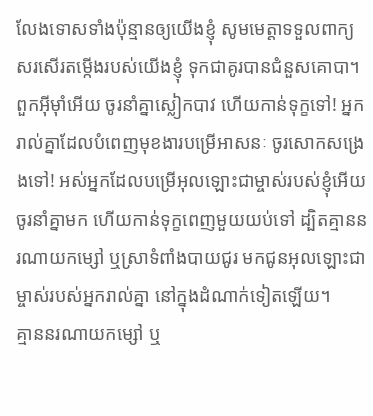លែងទោសទាំងប៉ុន្មានឲ្យយើងខ្ញុំ សូមមេត្តាទទួលពាក្យសរសើរតម្កើងរបស់យើងខ្ញុំ ទុកជាគូរបានជំនួសគោបា។
ពួកអ៊ីមុាំអើយ ចូរនាំគ្នាស្លៀកបាវ ហើយកាន់ទុក្ខទៅ! អ្នករាល់គ្នាដែលបំពេញមុខងារបម្រើអាសនៈ ចូរសោកសង្រេងទៅ! អស់អ្នកដែលបម្រើអុលឡោះជាម្ចាស់របស់ខ្ញុំអើយ ចូរនាំគ្នាមក ហើយកាន់ទុក្ខពេញមួយយប់ទៅ ដ្បិតគ្មាននរណាយកម្សៅ ឬស្រាទំពាំងបាយជូរ មកជូនអុលឡោះជាម្ចាស់របស់អ្នករាល់គ្នា នៅក្នុងដំណាក់ទៀតឡើយ។
គ្មាននរណាយកម្សៅ ឬ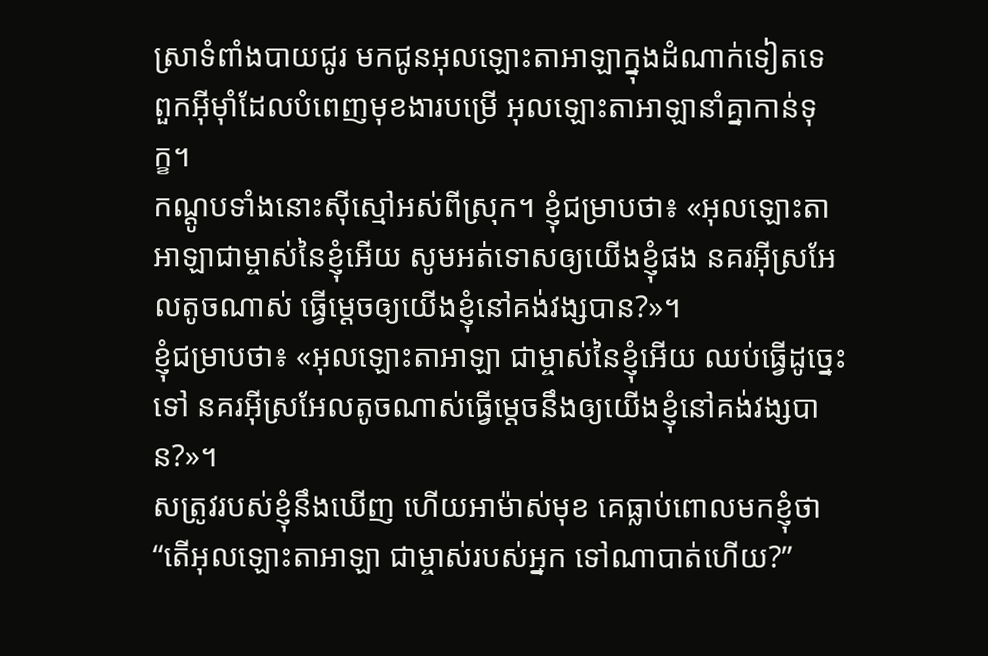ស្រាទំពាំងបាយជូរ មកជូនអុលឡោះតាអាឡាក្នុងដំណាក់ទៀតទេ ពួកអ៊ីមុាំដែលបំពេញមុខងារបម្រើ អុលឡោះតាអាឡានាំគ្នាកាន់ទុក្ខ។
កណ្ដូបទាំងនោះស៊ីស្មៅអស់ពីស្រុក។ ខ្ញុំជម្រាបថា៖ «អុលឡោះតាអាឡាជាម្ចាស់នៃខ្ញុំអើយ សូមអត់ទោសឲ្យយើងខ្ញុំផង នគរអ៊ីស្រអែលតូចណាស់ ធ្វើម្ដេចឲ្យយើងខ្ញុំនៅគង់វង្សបាន?»។
ខ្ញុំជម្រាបថា៖ «អុលឡោះតាអាឡា ជាម្ចាស់នៃខ្ញុំអើយ ឈប់ធ្វើដូច្នេះទៅ នគរអ៊ីស្រអែលតូចណាស់ធ្វើម្ដេចនឹងឲ្យយើងខ្ញុំនៅគង់វង្សបាន?»។
សត្រូវរបស់ខ្ញុំនឹងឃើញ ហើយអាម៉ាស់មុខ គេធ្លាប់ពោលមកខ្ញុំថា “តើអុលឡោះតាអាឡា ជាម្ចាស់របស់អ្នក ទៅណាបាត់ហើយ?”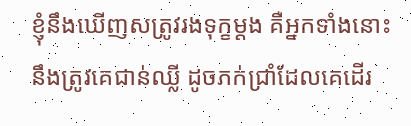ខ្ញុំនឹងឃើញសត្រូវរងទុក្ខម្ដង គឺអ្នកទាំងនោះនឹងត្រូវគេជាន់ឈ្លី ដូចភក់ជ្រាំដែលគេដើរ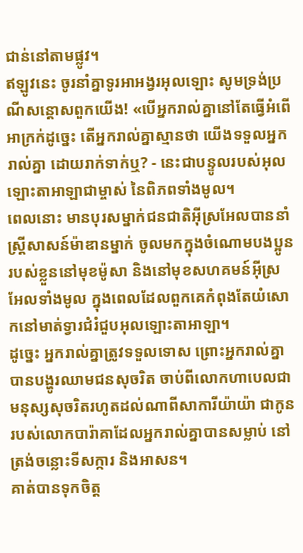ជាន់នៅតាមផ្លូវ។
ឥឡូវនេះ ចូរនាំគ្នាទូរអាអង្វរអុលឡោះ សូមទ្រង់ប្រណីសន្ដោសពួកយើង! «បើអ្នករាល់គ្នានៅតែធ្វើអំពើអាក្រក់ដូច្នេះ តើអ្នករាល់គ្នាស្មានថា យើងទទួលអ្នករាល់គ្នា ដោយរាក់ទាក់ឬ? - នេះជាបន្ទូលរបស់អុលឡោះតាអាឡាជាម្ចាស់ នៃពិភពទាំងមូល។
ពេលនោះ មានបុរសម្នាក់ជនជាតិអ៊ីស្រអែលបាននាំស្ត្រីសាសន៍ម៉ាឌានម្នាក់ ចូលមកក្នុងចំណោមបងប្អូនរបស់ខ្លួននៅមុខម៉ូសា និងនៅមុខសហគមន៍អ៊ីស្រអែលទាំងមូល ក្នុងពេលដែលពួកគេកំពុងតែយំសោកនៅមាត់ទ្វារជំរំជួបអុលឡោះតាអាឡា។
ដូច្នេះ អ្នករាល់គ្នាត្រូវទទួលទោស ព្រោះអ្នករាល់គ្នាបានបង្ហូរឈាមជនសុចរិត ចាប់ពីលោកហាបេលជាមនុស្សសុចរិតរហូតដល់ណាពីសាការីយ៉ាយ៉ា ជាកូនរបស់លោកបារ៉ាគាដែលអ្នករាល់គ្នាបានសម្លាប់ នៅត្រង់ចន្លោះទីសក្ការ និងអាសន។
គាត់បានទុកចិត្ដ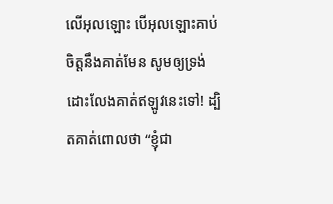លើអុលឡោះ បើអុលឡោះគាប់ចិត្តនឹងគាត់មែន សូមឲ្យទ្រង់ដោះលែងគាត់ឥឡូវនេះទៅ! ដ្បិតគាត់ពោលថា “ខ្ញុំជា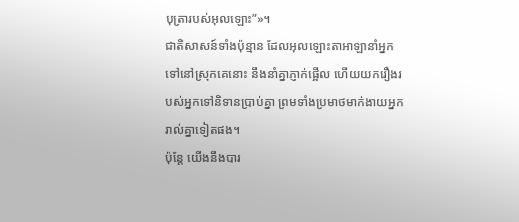បុត្រារបស់អុលឡោះ”»។
ជាតិសាសន៍ទាំងប៉ុន្មាន ដែលអុលឡោះតាអាឡានាំអ្នកទៅនៅស្រុកគេនោះ នឹងនាំគ្នាភ្ញាក់ផ្អើល ហើយយករឿងរបស់អ្នកទៅនិទានប្រាប់គ្នា ព្រមទាំងប្រមាថមាក់ងាយអ្នករាល់គ្នាទៀតផង។
ប៉ុន្តែ យើងនឹងបារ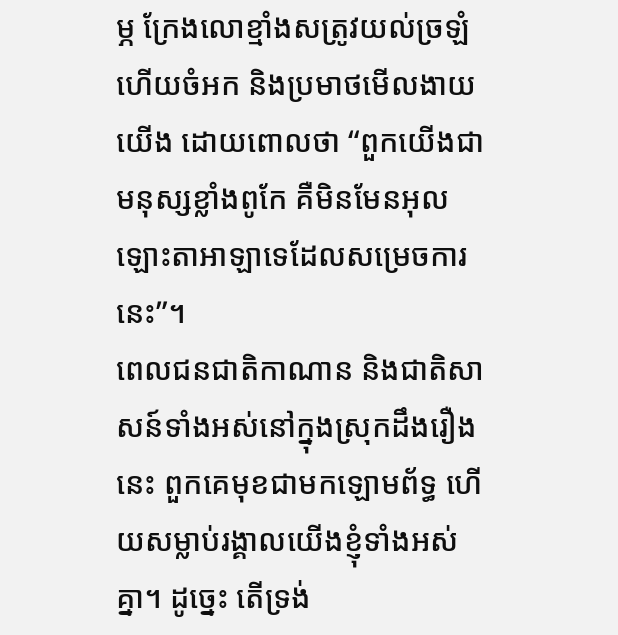ម្ភ ក្រែងលោខ្មាំងសត្រូវយល់ច្រឡំ ហើយចំអក និងប្រមាថមើលងាយយើង ដោយពោលថា “ពួកយើងជាមនុស្សខ្លាំងពូកែ គឺមិនមែនអុលឡោះតាអាឡាទេដែលសម្រេចការនេះ”។
ពេលជនជាតិកាណាន និងជាតិសាសន៍ទាំងអស់នៅក្នុងស្រុកដឹងរឿងនេះ ពួកគេមុខជាមកឡោមព័ទ្ធ ហើយសម្លាប់រង្គាលយើងខ្ញុំទាំងអស់គ្នា។ ដូច្នេះ តើទ្រង់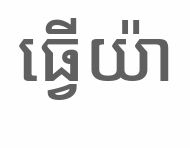ធ្វើយ៉ា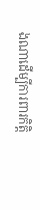ងណាដើម្បីការពារកិត្តិ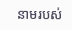នាមរបស់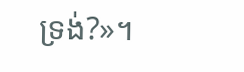ទ្រង់?»។